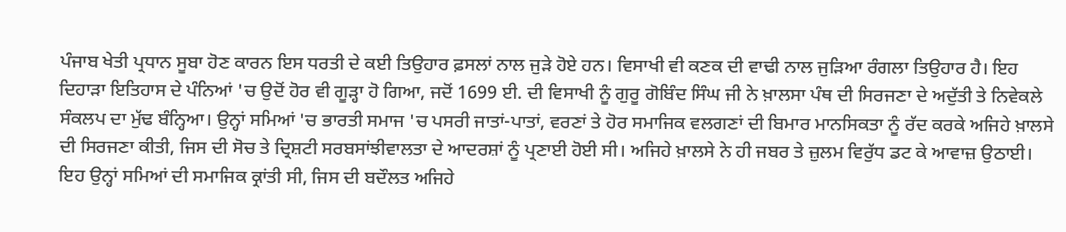ਪੰਜਾਬ ਖੇਤੀ ਪ੍ਰਧਾਨ ਸੂਬਾ ਹੋਣ ਕਾਰਨ ਇਸ ਧਰਤੀ ਦੇ ਕਈ ਤਿਉਹਾਰ ਫ਼ਸਲਾਂ ਨਾਲ ਜੁੜੇ ਹੋਏ ਹਨ। ਵਿਸਾਖੀ ਵੀ ਕਣਕ ਦੀ ਵਾਢੀ ਨਾਲ ਜੁੜਿਆ ਰੰਗਲਾ ਤਿਉਹਾਰ ਹੈ। ਇਹ ਦਿਹਾੜਾ ਇਤਿਹਾਸ ਦੇ ਪੰਨਿਆਂ 'ਚ ਉਦੋਂ ਹੋਰ ਵੀ ਗੂੜ੍ਹਾ ਹੋ ਗਿਆ, ਜਦੋਂ 1699 ਈ. ਦੀ ਵਿਸਾਖੀ ਨੂੰ ਗੁਰੂ ਗੋਬਿੰਦ ਸਿੰਘ ਜੀ ਨੇ ਖ਼ਾਲਸਾ ਪੰਥ ਦੀ ਸਿਰਜਣਾ ਦੇ ਅਦੁੱਤੀ ਤੇ ਨਿਵੇਕਲੇ ਸੰਕਲਪ ਦਾ ਮੁੱਢ ਬੰਨ੍ਹਿਆ। ਉਨ੍ਹਾਂ ਸਮਿਆਂ 'ਚ ਭਾਰਤੀ ਸਮਾਜ 'ਚ ਪਸਰੀ ਜਾਤਾਂ-ਪਾਤਾਂ, ਵਰਣਾਂ ਤੇ ਹੋਰ ਸਮਾਜਿਕ ਵਲਗਣਾਂ ਦੀ ਬਿਮਾਰ ਮਾਨਸਿਕਤਾ ਨੂੰ ਰੱਦ ਕਰਕੇ ਅਜਿਹੇ ਖ਼ਾਲਸੇ ਦੀ ਸਿਰਜਣਾ ਕੀਤੀ, ਜਿਸ ਦੀ ਸੋਚ ਤੇ ਦ੍ਰਿਸ਼ਟੀ ਸਰਬਸਾਂਝੀਵਾਲਤਾ ਦੇ ਆਦਰਸ਼ਾਂ ਨੂੰ ਪ੍ਰਣਾਈ ਹੋਈ ਸੀ। ਅਜਿਹੇ ਖ਼ਾਲਸੇ ਨੇ ਹੀ ਜਬਰ ਤੇ ਜ਼ੁਲਮ ਵਿਰੁੱਧ ਡਟ ਕੇ ਆਵਾਜ਼ ਉਠਾਈ। ਇਹ ਉਨ੍ਹਾਂ ਸਮਿਆਂ ਦੀ ਸਮਾਜਿਕ ਕ੍ਰਾਂਤੀ ਸੀ, ਜਿਸ ਦੀ ਬਦੌਲਤ ਅਜਿਹੇ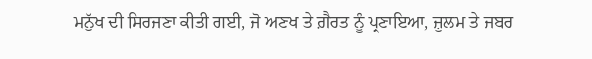ਮਨੁੱਖ ਦੀ ਸਿਰਜਣਾ ਕੀਤੀ ਗਈ, ਜੋ ਅਣਖ ਤੇ ਗ਼ੈਰਤ ਨੂੰ ਪ੍ਰਣਾਇਆ, ਜ਼ੁਲਮ ਤੇ ਜਬਰ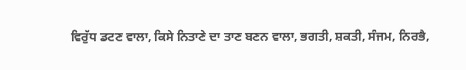ਵਿਰੁੱਧ ਡਟਣ ਵਾਲਾ, ਕਿਸੇ ਨਿਤਾਣੇ ਦਾ ਤਾਣ ਬਣਨ ਵਾਲਾ, ਭਗਤੀ, ਸ਼ਕਤੀ, ਸੰਜਮ, ਨਿਰਭੈ,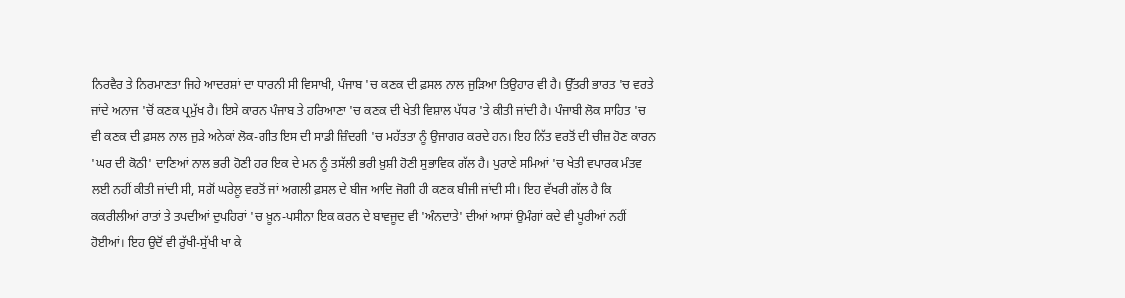ਨਿਰਵੈਰ ਤੇ ਨਿਰਮਾਣਤਾ ਜਿਹੇ ਆਦਰਸ਼ਾਂ ਦਾ ਧਾਰਨੀ ਸੀ ਵਿਸਾਖੀ, ਪੰਜਾਬ 'ਚ ਕਣਕ ਦੀ ਫ਼ਸਲ ਨਾਲ ਜੁੜਿਆ ਤਿਉਹਾਰ ਵੀ ਹੈ। ਉੱਤਰੀ ਭਾਰਤ 'ਚ ਵਰਤੇ ਜਾਂਦੇ ਅਨਾਜ 'ਚੋਂ ਕਣਕ ਪ੍ਰਮੁੱਖ ਹੈ। ਇਸੇ ਕਾਰਨ ਪੰਜਾਬ ਤੇ ਹਰਿਆਣਾ 'ਚ ਕਣਕ ਦੀ ਖੇਤੀ ਵਿਸ਼ਾਲ ਪੱਧਰ 'ਤੇ ਕੀਤੀ ਜਾਂਦੀ ਹੈ। ਪੰਜਾਬੀ ਲੋਕ ਸਾਹਿਤ 'ਚ ਵੀ ਕਣਕ ਦੀ ਫ਼ਸਲ ਨਾਲ ਜੁੜੇ ਅਨੇਕਾਂ ਲੋਕ-ਗੀਤ ਇਸ ਦੀ ਸਾਡੀ ਜ਼ਿੰਦਗੀ 'ਚ ਮਹੱਤਤਾ ਨੂੰ ਉਜਾਗਰ ਕਰਦੇ ਹਨ। ਇਹ ਨਿੱਤ ਵਰਤੋਂ ਦੀ ਚੀਜ਼ ਹੋਣ ਕਾਰਨ 'ਘਰ ਦੀ ਕੋਠੀ' ਦਾਣਿਆਂ ਨਾਲ ਭਰੀ ਹੋਣੀ ਹਰ ਇਕ ਦੇ ਮਨ ਨੂੰ ਤਸੱਲੀ ਭਰੀ ਖ਼ੁਸ਼ੀ ਹੋਣੀ ਸੁਭਾਵਿਕ ਗੱਲ ਹੈ। ਪੁਰਾਣੇ ਸਮਿਆਂ 'ਚ ਖੇਤੀ ਵਪਾਰਕ ਮੰਤਵ ਲਈ ਨਹੀਂ ਕੀਤੀ ਜਾਂਦੀ ਸੀ, ਸਗੋਂ ਘਰੇਲੂ ਵਰਤੋਂ ਜਾਂ ਅਗਲੀ ਫ਼ਸਲ ਦੇ ਬੀਜ ਆਦਿ ਜੋਗੀ ਹੀ ਕਣਕ ਬੀਜੀ ਜਾਂਦੀ ਸੀ। ਇਹ ਵੱਖਰੀ ਗੱਲ ਹੈ ਕਿ ਕਕਰੀਲੀਆਂ ਰਾਤਾਂ ਤੇ ਤਪਦੀਆਂ ਦੁਪਹਿਰਾਂ 'ਚ ਖ਼ੂਨ-ਪਸੀਨਾ ਇਕ ਕਰਨ ਦੇ ਬਾਵਜੂਦ ਵੀ 'ਅੰਨਦਾਤੇ' ਦੀਆਂ ਆਸਾਂ ਉਮੰਗਾਂ ਕਦੇ ਵੀ ਪੂਰੀਆਂ ਨਹੀਂ ਹੋਈਆਂ। ਇਹ ਉਦੋਂ ਵੀ ਰੁੱਖੀ-ਸੁੱਖੀ ਖਾ ਕੇ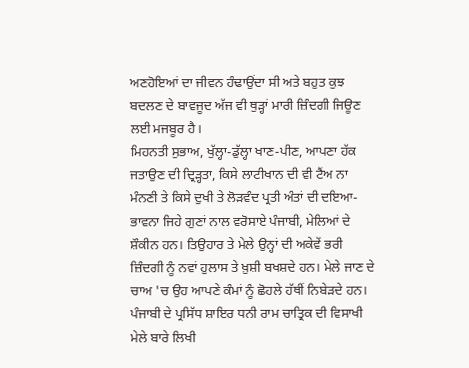ਅਣਹੋਇਆਂ ਦਾ ਜੀਵਨ ਹੰਢਾਉਂਦਾ ਸੀ ਅਤੇ ਬਹੁਤ ਕੁਝ ਬਦਲਣ ਦੇ ਬਾਵਜੂਦ ਅੱਜ ਵੀ ਥੁੜ੍ਹਾਂ ਮਾਰੀ ਜ਼ਿੰਦਗੀ ਜਿਊਣ ਲਈ ਮਜਬੂਰ ਹੈ।
ਮਿਹਨਤੀ ਸੁਭਾਅ, ਖੁੱਲ੍ਹਾ-ਡੁੱਲ੍ਹਾ ਖਾਣ-ਪੀਣ, ਆਪਣਾ ਹੱਕ ਜਤਾਉਣ ਦੀ ਦ੍ਰਿੜ੍ਹਤਾ, ਕਿਸੇ ਲਾਟੀਖਾਨ ਦੀ ਵੀ ਟੈਂਅ ਨਾ ਮੰਨਣੀ ਤੇ ਕਿਸੇ ਦੁਖੀ ਤੇ ਲੋੜਵੰਦ ਪ੍ਰਤੀ ਅੰਤਾਂ ਦੀ ਦਇਆ-ਭਾਵਨਾ ਜਿਹੇ ਗੁਣਾਂ ਨਾਲ ਵਰੋਸਾਏ ਪੰਜਾਬੀ, ਮੇਲਿਆਂ ਦੇ ਸ਼ੌਕੀਨ ਹਨ। ਤਿਉਹਾਰ ਤੇ ਮੇਲੇ ਉਨ੍ਹਾਂ ਦੀ ਅਕੇਵੇਂ ਭਰੀ ਜ਼ਿੰਦਗੀ ਨੂੰ ਨਵਾਂ ਹੁਲਾਸ ਤੇ ਖ਼ੁਸ਼ੀ ਬਖਸ਼ਦੇ ਹਨ। ਮੇਲੇ ਜਾਣ ਦੇ ਚਾਅ 'ਚ ਉਹ ਆਪਣੇ ਕੰਮਾਂ ਨੂੰ ਛੋਹਲੇ ਹੱਥੀਂ ਨਿਬੇੜਦੇ ਹਨ। ਪੰਜਾਬੀ ਦੇ ਪ੍ਰਸਿੱਧ ਸ਼ਾਇਰ ਧਨੀ ਰਾਮ ਚਾਤ੍ਰਿਕ ਦੀ ਵਿਸਾਖੀ ਮੇਲੇ ਬਾਰੇ ਲਿਖੀ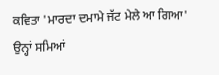ਕਵਿਤਾ 'ਮਾਰਦਾ ਦਮਾਮੇ ਜੱਟ ਮੇਲੇ ਆ ਗਿਆ' ਉਨ੍ਹਾਂ ਸਮਿਆਂ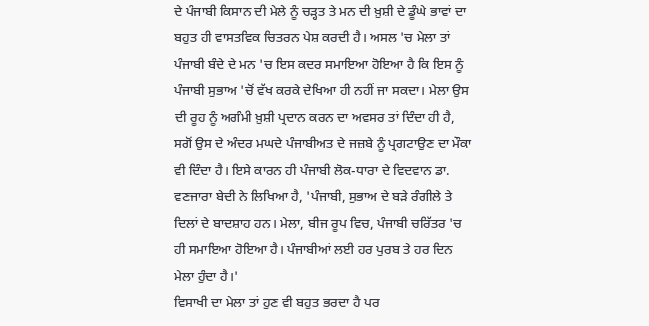ਦੇ ਪੰਜਾਬੀ ਕਿਸਾਨ ਦੀ ਮੇਲੇ ਨੂੰ ਚੜ੍ਹਤ ਤੇ ਮਨ ਦੀ ਖ਼ੁਸ਼ੀ ਦੇ ਡੂੰਘੇ ਭਾਵਾਂ ਦਾ ਬਹੁਤ ਹੀ ਵਾਸਤਵਿਕ ਚਿਤਰਨ ਪੇਸ਼ ਕਰਦੀ ਹੈ। ਅਸਲ 'ਚ ਮੇਲਾ ਤਾਂ ਪੰਜਾਬੀ ਬੰਦੇ ਦੇ ਮਨ 'ਚ ਇਸ ਕਦਰ ਸਮਾਇਆ ਹੋਇਆ ਹੈ ਕਿ ਇਸ ਨੂੰ ਪੰਜਾਬੀ ਸੁਭਾਅ 'ਚੋਂ ਵੱਖ ਕਰਕੇ ਦੇਖਿਆ ਹੀ ਨਹੀਂ ਜਾ ਸਕਦਾ। ਮੇਲਾ ਉਸ ਦੀ ਰੂਹ ਨੂੰ ਅਗੰਮੀ ਖ਼ੁਸ਼ੀ ਪ੍ਰਦਾਨ ਕਰਨ ਦਾ ਅਵਸਰ ਤਾਂ ਦਿੰਦਾ ਹੀ ਹੈ, ਸਗੋਂ ਉਸ ਦੇ ਅੰਦਰ ਮਘਦੇ ਪੰਜਾਬੀਅਤ ਦੇ ਜਜ਼ਬੇ ਨੂੰ ਪ੍ਰਗਟਾਉਣ ਦਾ ਮੌਕਾ ਵੀ ਦਿੰਦਾ ਹੈ। ਇਸੇ ਕਾਰਨ ਹੀ ਪੰਜਾਬੀ ਲੋਕ-ਧਾਰਾ ਦੇ ਵਿਦਵਾਨ ਡਾ. ਵਣਜਾਰਾ ਬੇਦੀ ਨੇ ਲਿਖਿਆ ਹੈ, 'ਪੰਜਾਬੀ, ਸੁਭਾਅ ਦੇ ਬੜੇ ਰੰਗੀਲੇ ਤੇ ਦਿਲਾਂ ਦੇ ਬਾਦਸ਼ਾਹ ਹਨ। ਮੇਲਾ, ਬੀਜ ਰੂਪ ਵਿਚ, ਪੰਜਾਬੀ ਚਰਿੱਤਰ 'ਚ ਹੀ ਸਮਾਇਆ ਹੋਇਆ ਹੈ। ਪੰਜਾਬੀਆਂ ਲਈ ਹਰ ਪੁਰਬ ਤੇ ਹਰ ਦਿਨ ਮੇਲਾ ਹੁੰਦਾ ਹੈ।'
ਵਿਸਾਖੀ ਦਾ ਮੇਲਾ ਤਾਂ ਹੁਣ ਵੀ ਬਹੁਤ ਭਰਦਾ ਹੈ ਪਰ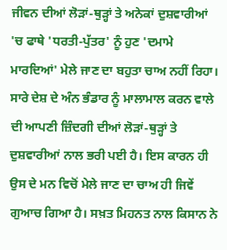ਜੀਵਨ ਦੀਆਂ ਲੋੜਾਂ-ਥੁੜ੍ਹਾਂ ਤੇ ਅਨੇਕਾਂ ਦੁਸ਼ਵਾਰੀਆਂ 'ਚ ਫਾਥੇ 'ਧਰਤੀ-ਪੁੱਤਰ' ਨੂੰ ਹੁਣ 'ਦਮਾਮੇ ਮਾਰਦਿਆਂ' ਮੇਲੇ ਜਾਣ ਦਾ ਬਹੁਤਾ ਚਾਅ ਨਹੀਂ ਰਿਹਾ। ਸਾਰੇ ਦੇਸ਼ ਦੇ ਅੰਨ ਭੰਡਾਰ ਨੂੰ ਮਾਲਾਮਾਲ ਕਰਨ ਵਾਲੇ ਦੀ ਆਪਣੀ ਜ਼ਿੰਦਗੀ ਦੀਆਂ ਲੋੜਾਂ-ਥੁੜ੍ਹਾਂ ਤੇ ਦੁਸ਼ਵਾਰੀਆਂ ਨਾਲ ਭਰੀ ਪਈ ਹੈ। ਇਸ ਕਾਰਨ ਹੀ ਉਸ ਦੇ ਮਨ ਵਿਚੋਂ ਮੇਲੇ ਜਾਣ ਦਾ ਚਾਅ ਹੀ ਜਿਵੇਂ ਗੁਆਚ ਗਿਆ ਹੈ। ਸਖ਼ਤ ਮਿਹਨਤ ਨਾਲ ਕਿਸਾਨ ਨੇ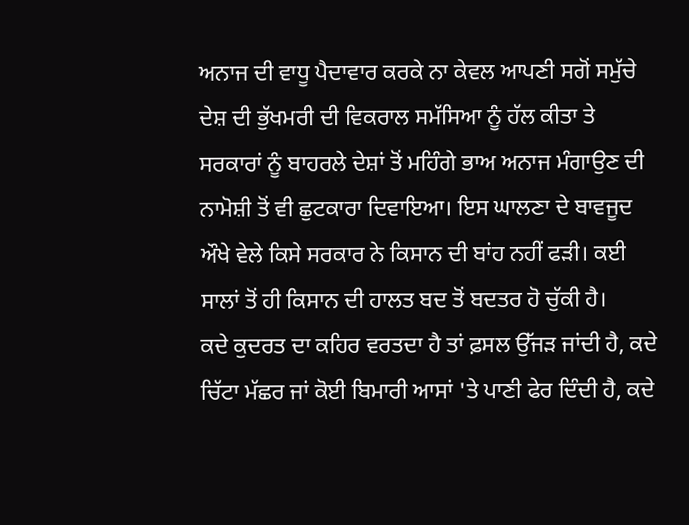ਅਨਾਜ ਦੀ ਵਾਧੂ ਪੈਦਾਵਾਰ ਕਰਕੇ ਨਾ ਕੇਵਲ ਆਪਣੀ ਸਗੋਂ ਸਮੁੱਚੇ ਦੇਸ਼ ਦੀ ਭੁੱਖਮਰੀ ਦੀ ਵਿਕਰਾਲ ਸਮੱਸਿਆ ਨੂੰ ਹੱਲ ਕੀਤਾ ਤੇ ਸਰਕਾਰਾਂ ਨੂੰ ਬਾਹਰਲੇ ਦੇਸ਼ਾਂ ਤੋਂ ਮਹਿੰਗੇ ਭਾਅ ਅਨਾਜ ਮੰਗਾਉਣ ਦੀ ਨਾਮੋਸ਼ੀ ਤੋਂ ਵੀ ਛੁਟਕਾਰਾ ਦਿਵਾਇਆ। ਇਸ ਘਾਲਣਾ ਦੇ ਬਾਵਜੂਦ ਔਖੇ ਵੇਲੇ ਕਿਸੇ ਸਰਕਾਰ ਨੇ ਕਿਸਾਨ ਦੀ ਬਾਂਹ ਨਹੀਂ ਫੜੀ। ਕਈ ਸਾਲਾਂ ਤੋਂ ਹੀ ਕਿਸਾਨ ਦੀ ਹਾਲਤ ਬਦ ਤੋਂ ਬਦਤਰ ਹੋ ਚੁੱਕੀ ਹੈ।
ਕਦੇ ਕੁਦਰਤ ਦਾ ਕਹਿਰ ਵਰਤਦਾ ਹੈ ਤਾਂ ਫ਼ਸਲ ਉੱਜੜ ਜਾਂਦੀ ਹੈ, ਕਦੇ ਚਿੱਟਾ ਮੱਛਰ ਜਾਂ ਕੋਈ ਬਿਮਾਰੀ ਆਸਾਂ 'ਤੇ ਪਾਣੀ ਫੇਰ ਦਿੰਦੀ ਹੈ, ਕਦੇ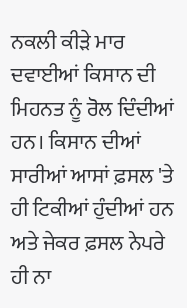ਨਕਲੀ ਕੀੜੇ ਮਾਰ ਦਵਾਈਆਂ ਕਿਸਾਨ ਦੀ ਮਿਹਨਤ ਨੂੰ ਰੋਲ ਦਿੰਦੀਆਂ ਹਨ। ਕਿਸਾਨ ਦੀਆਂ ਸਾਰੀਆਂ ਆਸਾਂ ਫ਼ਸਲ 'ਤੇ ਹੀ ਟਿਕੀਆਂ ਹੁੰਦੀਆਂ ਹਨ ਅਤੇ ਜੇਕਰ ਫ਼ਸਲ ਨੇਪਰੇ ਹੀ ਨਾ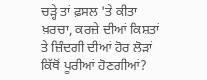ਚੜ੍ਹੇ ਤਾਂ ਫ਼ਸਲ 'ਤੇ ਕੀਤਾ ਖ਼ਰਚਾ, ਕਰਜ਼ੇ ਦੀਆਂ ਕਿਸ਼ਤਾਂ ਤੇ ਜ਼ਿੰਦਗੀ ਦੀਆਂ ਹੋਰ ਲੋੜਾਂ ਕਿੱਥੋਂ ਪੂਰੀਆਂ ਹੋਣਗੀਆਂ?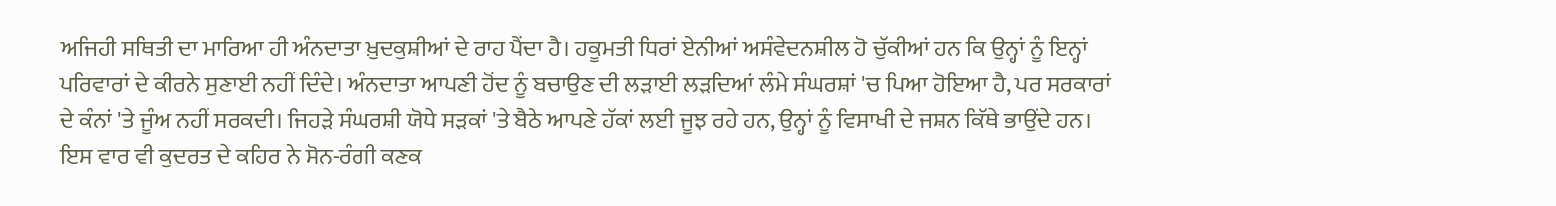ਅਜਿਹੀ ਸਥਿਤੀ ਦਾ ਮਾਰਿਆ ਹੀ ਅੰਨਦਾਤਾ ਖ਼ੁਦਕੁਸ਼ੀਆਂ ਦੇ ਰਾਹ ਪੈਂਦਾ ਹੈ। ਹਕੂਮਤੀ ਧਿਰਾਂ ਏਨੀਆਂ ਅਸੰਵੇਦਨਸ਼ੀਲ ਹੋ ਚੁੱਕੀਆਂ ਹਨ ਕਿ ਉਨ੍ਹਾਂ ਨੂੰ ਇਨ੍ਹਾਂ ਪਰਿਵਾਰਾਂ ਦੇ ਕੀਰਨੇ ਸੁਣਾਈ ਨਹੀਂ ਦਿੰਦੇ। ਅੰਨਦਾਤਾ ਆਪਣੀ ਹੋਂਦ ਨੂੰ ਬਚਾਉਣ ਦੀ ਲੜਾਈ ਲੜਦਿਆਂ ਲੰਮੇ ਸੰਘਰਸ਼ਾਂ 'ਚ ਪਿਆ ਹੋਇਆ ਹੈ, ਪਰ ਸਰਕਾਰਾਂ ਦੇ ਕੰਨਾਂ 'ਤੇ ਜੂੰਅ ਨਹੀਂ ਸਰਕਦੀ। ਜਿਹੜੇ ਸੰਘਰਸ਼ੀ ਯੋਧੇ ਸੜਕਾਂ 'ਤੇ ਬੈਠੇ ਆਪਣੇ ਹੱਕਾਂ ਲਈ ਜੂਝ ਰਹੇ ਹਨ, ਉਨ੍ਹਾਂ ਨੂੰ ਵਿਸਾਖੀ ਦੇ ਜਸ਼ਨ ਕਿੱਥੇ ਭਾਉਂਦੇ ਹਨ।
ਇਸ ਵਾਰ ਵੀ ਕੁਦਰਤ ਦੇ ਕਹਿਰ ਨੇ ਸੋਨ-ਰੰਗੀ ਕਣਕ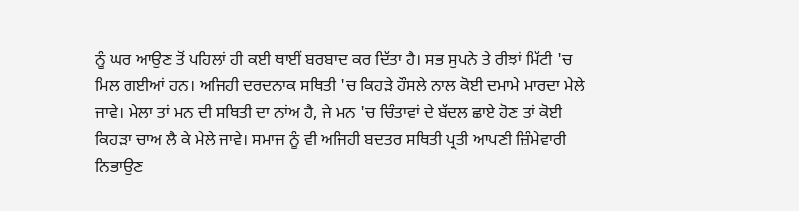ਨੂੰ ਘਰ ਆਉਣ ਤੋਂ ਪਹਿਲਾਂ ਹੀ ਕਈ ਥਾਈਂ ਬਰਬਾਦ ਕਰ ਦਿੱਤਾ ਹੈ। ਸਭ ਸੁਪਨੇ ਤੇ ਰੀਝਾਂ ਮਿੱਟੀ 'ਚ ਮਿਲ ਗਈਆਂ ਹਨ। ਅਜਿਹੀ ਦਰਦਨਾਕ ਸਥਿਤੀ 'ਚ ਕਿਹੜੇ ਹੌਸਲੇ ਨਾਲ ਕੋਈ ਦਮਾਮੇ ਮਾਰਦਾ ਮੇਲੇ ਜਾਵੇ। ਮੇਲਾ ਤਾਂ ਮਨ ਦੀ ਸਥਿਤੀ ਦਾ ਨਾਂਅ ਹੈ, ਜੇ ਮਨ 'ਚ ਚਿੰਤਾਵਾਂ ਦੇ ਬੱਦਲ ਛਾਏ ਹੋਣ ਤਾਂ ਕੋਈ ਕਿਹੜਾ ਚਾਅ ਲੈ ਕੇ ਮੇਲੇ ਜਾਵੇ। ਸਮਾਜ ਨੂੰ ਵੀ ਅਜਿਹੀ ਬਦਤਰ ਸਥਿਤੀ ਪ੍ਰਤੀ ਆਪਣੀ ਜ਼ਿੰਮੇਵਾਰੀ ਨਿਭਾਉਣ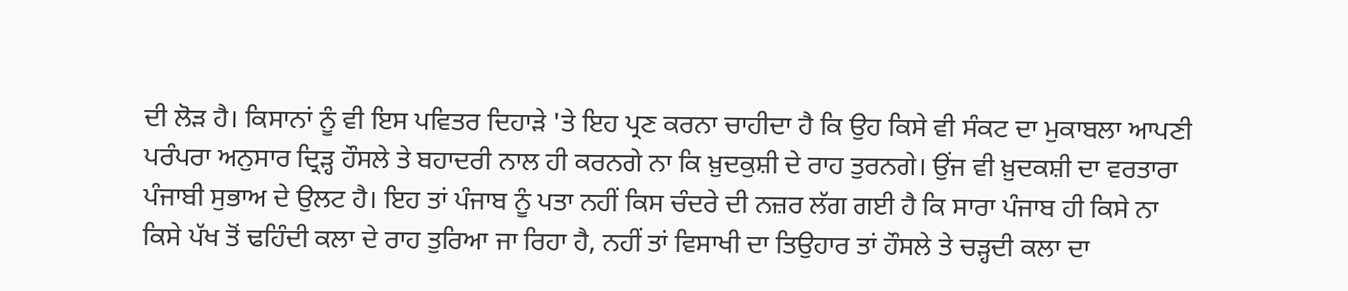ਦੀ ਲੋੜ ਹੈ। ਕਿਸਾਨਾਂ ਨੂੰ ਵੀ ਇਸ ਪਵਿਤਰ ਦਿਹਾੜੇ 'ਤੇ ਇਹ ਪ੍ਰਣ ਕਰਨਾ ਚਾਹੀਦਾ ਹੈ ਕਿ ਉਹ ਕਿਸੇ ਵੀ ਸੰਕਟ ਦਾ ਮੁਕਾਬਲਾ ਆਪਣੀ ਪਰੰਪਰਾ ਅਨੁਸਾਰ ਦ੍ਰਿੜ੍ਹ ਹੌਸਲੇ ਤੇ ਬਹਾਦਰੀ ਨਾਲ ਹੀ ਕਰਨਗੇ ਨਾ ਕਿ ਖ਼ੁਦਕੁਸ਼ੀ ਦੇ ਰਾਹ ਤੁਰਨਗੇ। ਉਂਜ ਵੀ ਖ਼ੁਦਕਸ਼ੀ ਦਾ ਵਰਤਾਰਾ ਪੰਜਾਬੀ ਸੁਭਾਅ ਦੇ ਉਲਟ ਹੈ। ਇਹ ਤਾਂ ਪੰਜਾਬ ਨੂੰ ਪਤਾ ਨਹੀਂ ਕਿਸ ਚੰਦਰੇ ਦੀ ਨਜ਼ਰ ਲੱਗ ਗਈ ਹੈ ਕਿ ਸਾਰਾ ਪੰਜਾਬ ਹੀ ਕਿਸੇ ਨਾ ਕਿਸੇ ਪੱਖ ਤੋਂ ਢਹਿੰਦੀ ਕਲਾ ਦੇ ਰਾਹ ਤੁਰਿਆ ਜਾ ਰਿਹਾ ਹੈ, ਨਹੀਂ ਤਾਂ ਵਿਸਾਖੀ ਦਾ ਤਿਉਹਾਰ ਤਾਂ ਹੌਸਲੇ ਤੇ ਚੜ੍ਹਦੀ ਕਲਾ ਦਾ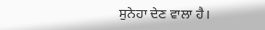ਸੁਨੇਹਾ ਦੇਣ ਵਾਲਾ ਹੈ।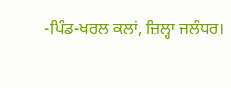-ਪਿੰਡ-ਖਰਲ ਕਲਾਂ, ਜ਼ਿਲ੍ਹਾ ਜਲੰਧਰ।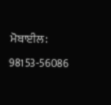ਮੋਬਾਈਲ: 98153-56086